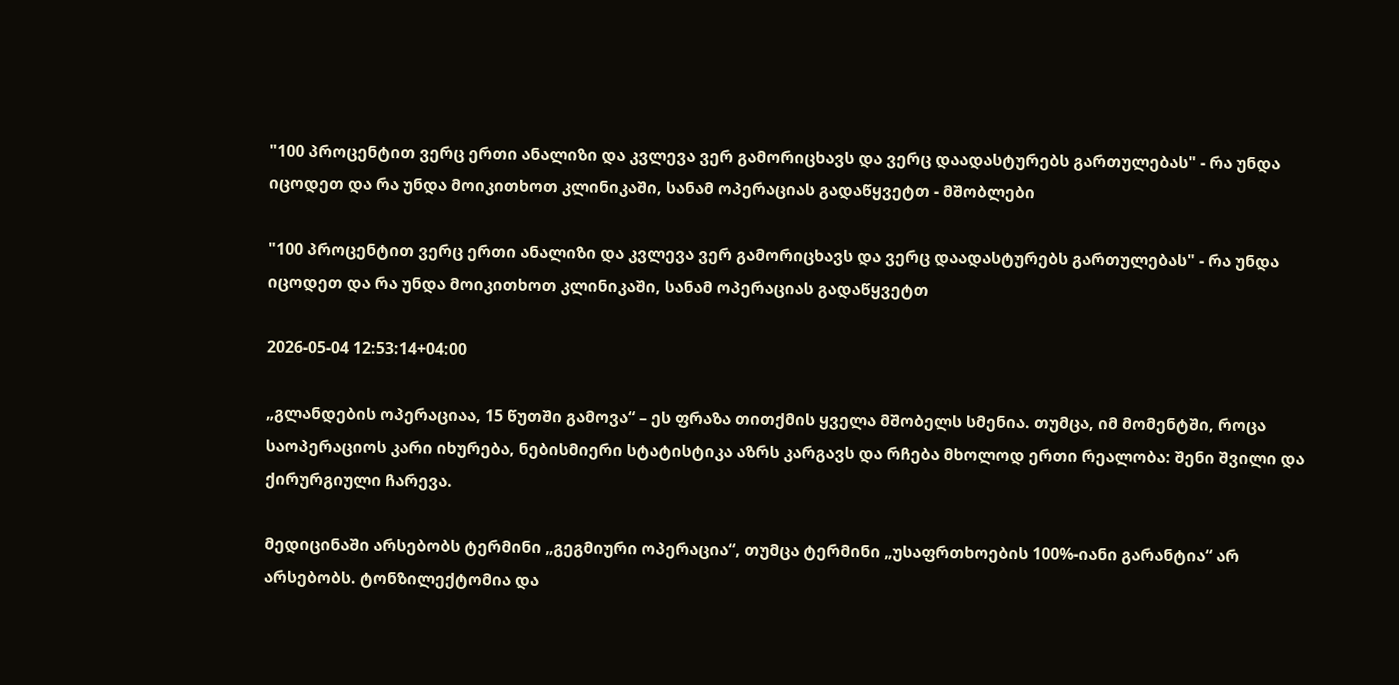"100 პროცენტით ვერც ერთი ანალიზი და კვლევა ვერ გამორიცხავს და ვერც დაადასტურებს გართულებას" - რა უნდა იცოდეთ და რა უნდა მოიკითხოთ კლინიკაში, სანამ ოპერაციას გადაწყვეტთ - მშობლები

"100 პროცენტით ვერც ერთი ანალიზი და კვლევა ვერ გამორიცხავს და ვერც დაადასტურებს გართულებას" - რა უნდა იცოდეთ და რა უნდა მოიკითხოთ კლინიკაში, სანამ ოპერაციას გადაწყვეტთ

2026-05-04 12:53:14+04:00

„გლანდების ოპერაციაა, 15 წუთში გამოვა“ – ეს ფრაზა თითქმის ყველა მშობელს სმენია. თუმცა, იმ მომენტში, როცა საოპერაციოს კარი იხურება, ნებისმიერი სტატისტიკა აზრს კარგავს და რჩება მხოლოდ ერთი რეალობა: შენი შვილი და ქირურგიული ჩარევა.

მედიცინაში არსებობს ტერმინი „გეგმიური ოპერაცია“, თუმცა ტერმინი „უსაფრთხოების 100%-იანი გარანტია“ არ არსებობს. ტონზილექტომია და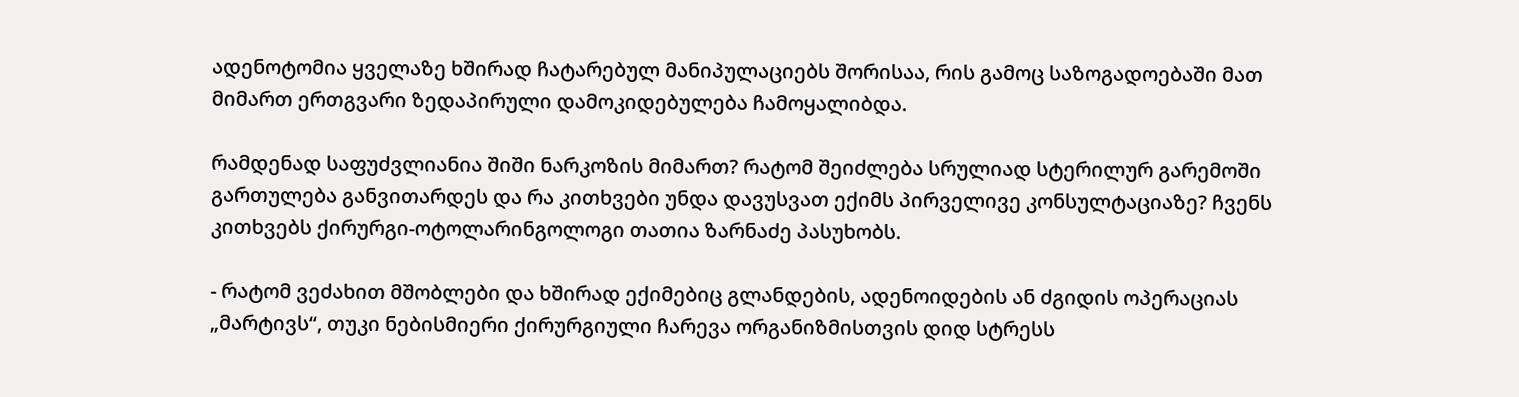ადენოტომია ყველაზე ხშირად ჩატარებულ მანიპულაციებს შორისაა, რის გამოც საზოგადოებაში მათ მიმართ ერთგვარი ზედაპირული დამოკიდებულება ჩამოყალიბდა.

რამდენად საფუძვლიანია შიში ნარკოზის მიმართ? რატომ შეიძლება სრულიად სტერილურ გარემოში გართულება განვითარდეს და რა კითხვები უნდა დავუსვათ ექიმს პირველივე კონსულტაციაზე? ჩვენს კითხვებს ქირურგი-ოტოლარინგოლოგი თათია ზარნაძე პასუხობს.

- რატომ ვეძახით მშობლები და ხშირად ექიმებიც გლანდების, ადენოიდების ან ძგიდის ოპერაციას „მარტივს“, თუკი ნებისმიერი ქირურგიული ჩარევა ორგანიზმისთვის დიდ სტრესს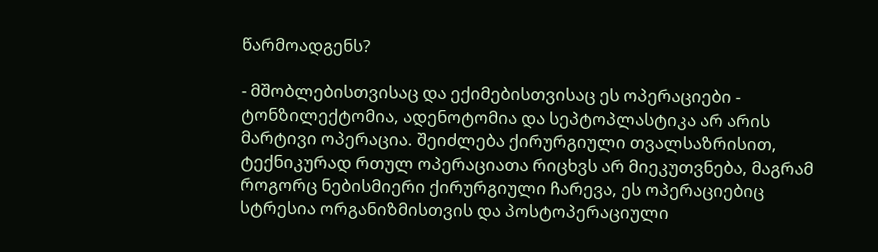წარმოადგენს?

- მშობლებისთვისაც და ექიმებისთვისაც ეს ოპერაციები - ტონზილექტომია, ადენოტომია და სეპტოპლასტიკა არ არის მარტივი ოპერაცია. შეიძლება ქირურგიული თვალსაზრისით, ტექნიკურად რთულ ოპერაციათა რიცხვს არ მიეკუთვნება, მაგრამ როგორც ნებისმიერი ქირურგიული ჩარევა, ეს ოპერაციებიც სტრესია ორგანიზმისთვის და პოსტოპერაციული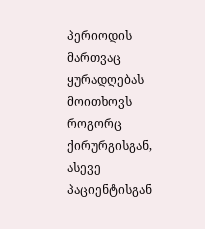პერიოდის მართვაც ყურადღებას მოითხოვს როგორც ქირურგისგან, ასევე პაციენტისგან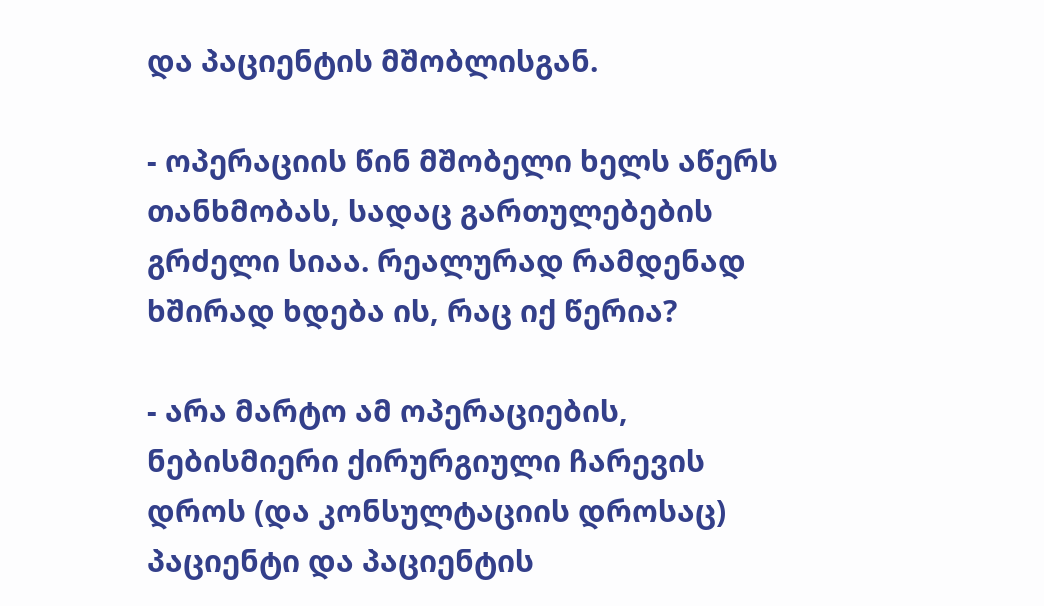და პაციენტის მშობლისგან.

- ოპერაციის წინ მშობელი ხელს აწერს თანხმობას, სადაც გართულებების გრძელი სიაა. რეალურად რამდენად ხშირად ხდება ის, რაც იქ წერია?

- არა მარტო ამ ოპერაციების, ნებისმიერი ქირურგიული ჩარევის დროს (და კონსულტაციის დროსაც) პაციენტი და პაციენტის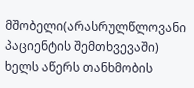მშობელი(არასრულწლოვანი პაციენტის შემთხვევაში) ხელს აწერს თანხმობის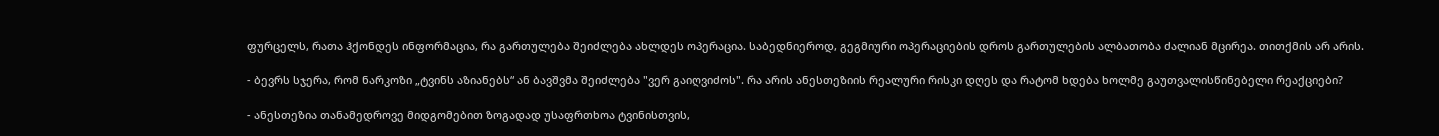ფურცელს, რათა ჰქონდეს ინფორმაცია, რა გართულება შეიძლება ახლდეს ოპერაცია. საბედნიეროდ, გეგმიური ოპერაციების დროს გართულების ალბათობა ძალიან მცირეა. თითქმის არ არის.

- ბევრს სჯერა, რომ ნარკოზი „ტვინს აზიანებს“ ან ბავშვმა შეიძლება "ვერ გაიღვიძოს". რა არის ანესთეზიის რეალური რისკი დღეს და რატომ ხდება ხოლმე გაუთვალისწინებელი რეაქციები?

- ანესთეზია თანამედროვე მიდგომებით ზოგადად უსაფრთხოა ტვინისთვის,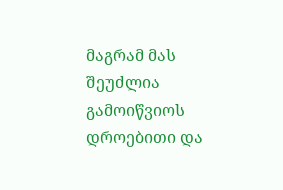მაგრამ მას შეუძლია გამოიწვიოს დროებითი და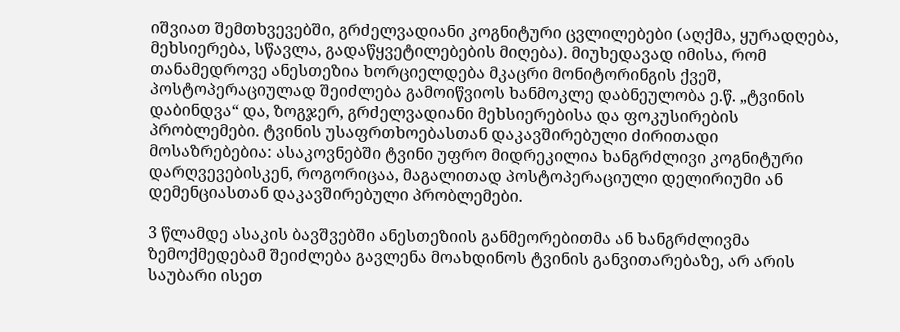იშვიათ შემთხვევებში, გრძელვადიანი კოგნიტური ცვლილებები (აღქმა, ყურადღება, მეხსიერება, სწავლა, გადაწყვეტილებების მიღება). მიუხედავად იმისა, რომ თანამედროვე ანესთეზია ხორციელდება მკაცრი მონიტორინგის ქვეშ, პოსტოპერაციულად შეიძლება გამოიწვიოს ხანმოკლე დაბნეულობა ე.წ. „ტვინის დაბინდვა“ და, ზოგჯერ, გრძელვადიანი მეხსიერებისა და ფოკუსირების პრობლემები. ტვინის უსაფრთხოებასთან დაკავშირებული ძირითადი მოსაზრებებია: ასაკოვნებში ტვინი უფრო მიდრეკილია ხანგრძლივი კოგნიტური დარღვევებისკენ, როგორიცაა, მაგალითად პოსტოპერაციული დელირიუმი ან დემენციასთან დაკავშირებული პრობლემები.

3 წლამდე ასაკის ბავშვებში ანესთეზიის განმეორებითმა ან ხანგრძლივმა ზემოქმედებამ შეიძლება გავლენა მოახდინოს ტვინის განვითარებაზე, არ არის საუბარი ისეთ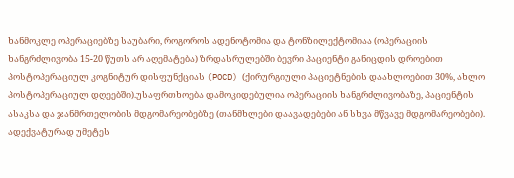ხანმოკლე ოპერაციებზე საუბარი, როგოროს ადენოტომია და ტონზილექტომიაა (ოპერაციის ხანგრძლივობა 15-20 წუთს არ აღემატება) ზრდასრულებში ბევრი პაციენტი განიცდის დროებით პოსტოპერაციულ კოგნიტურ დისფუნქციას (POCD) (ქირურგიული პაციეტნების დაახლოებით 30%, ახლო პოსტოპერაციულ დღეებში).უსაფრთხოება დამოკიდებულია ოპერაციის ხანგრძლივობაზე, პაციენტის ასაკსა და ჯანმრთელობის მდგომარეობებზე (თანმხლები დაავადებები ან სხვა მწვავე მდგომარეობები). ადექვატურად უმეტეს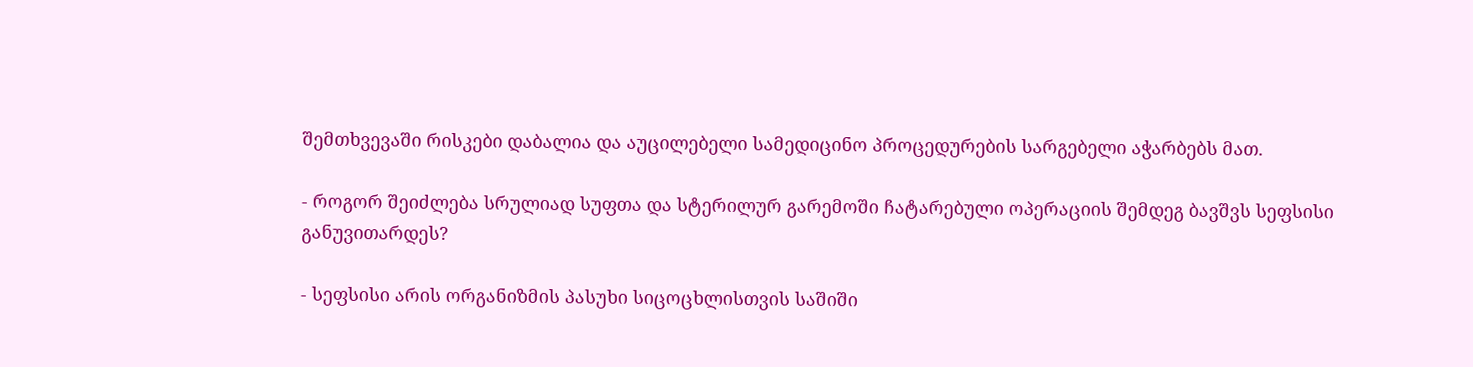შემთხვევაში რისკები დაბალია და აუცილებელი სამედიცინო პროცედურების სარგებელი აჭარბებს მათ.

- როგორ შეიძლება სრულიად სუფთა და სტერილურ გარემოში ჩატარებული ოპერაციის შემდეგ ბავშვს სეფსისი განუვითარდეს?

- სეფსისი არის ორგანიზმის პასუხი სიცოცხლისთვის საშიში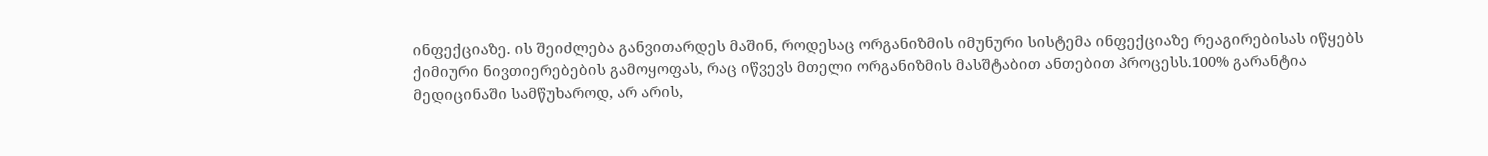ინფექციაზე. ის შეიძლება განვითარდეს მაშინ, როდესაც ორგანიზმის იმუნური სისტემა ინფექციაზე რეაგირებისას იწყებს ქიმიური ნივთიერებების გამოყოფას, რაც იწვევს მთელი ორგანიზმის მასშტაბით ანთებით პროცესს.100% გარანტია მედიცინაში სამწუხაროდ, არ არის,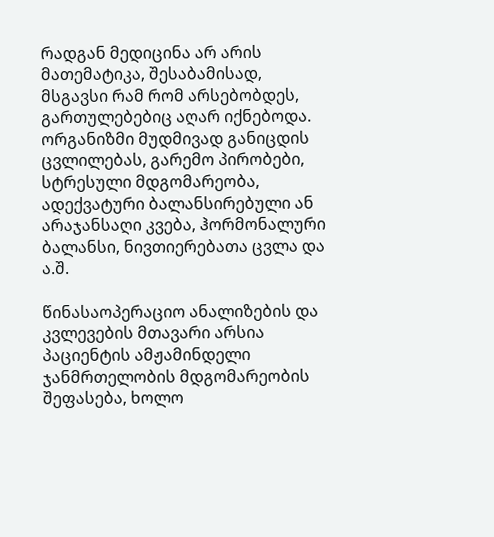რადგან მედიცინა არ არის მათემატიკა, შესაბამისად, მსგავსი რამ რომ არსებობდეს, გართულებებიც აღარ იქნებოდა. ორგანიზმი მუდმივად განიცდის ცვლილებას, გარემო პირობები, სტრესული მდგომარეობა, ადექვატური ბალანსირებული ან არაჯანსაღი კვება, ჰორმონალური ბალანსი, ნივთიერებათა ცვლა და ა.შ.

წინასაოპერაციო ანალიზების და კვლევების მთავარი არსია პაციენტის ამჟამინდელი ჯანმრთელობის მდგომარეობის შეფასება, ხოლო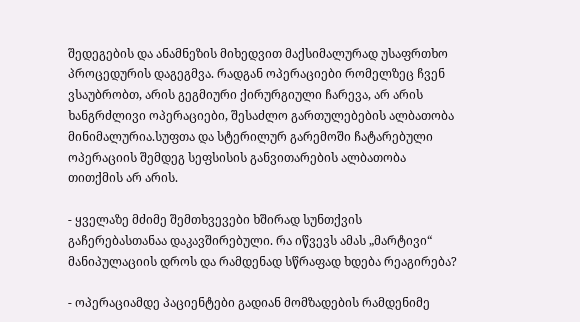შედეგების და ანამნეზის მიხედვით მაქსიმალურად უსაფრთხო პროცედურის დაგეგმვა. რადგან ოპერაციები რომელზეც ჩვენ ვსაუბრობთ, არის გეგმიური ქირურგიული ჩარევა, არ არის ხანგრძლივი ოპერაციები, შესაძლო გართულებების ალბათობა მინიმალურია.სუფთა და სტერილურ გარემოში ჩატარებული ოპერაციის შემდეგ სეფსისის განვითარების ალბათობა თითქმის არ არის.

- ყველაზე მძიმე შემთხვევები ხშირად სუნთქვის გაჩერებასთანაა დაკავშირებული. რა იწვევს ამას „მარტივი“ მანიპულაციის დროს და რამდენად სწრაფად ხდება რეაგირება?

- ოპერაციამდე პაციენტები გადიან მომზადების რამდენიმე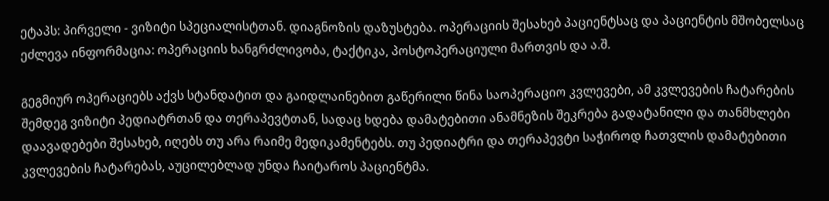ეტაპს: პირველი - ვიზიტი სპეციალისტთან. დიაგნოზის დაზუსტება. ოპერაციის შესახებ პაციენტსაც და პაციენტის მშობელსაც ეძლევა ინფორმაცია: ოპერაციის ხანგრძლივობა, ტაქტიკა, პოსტოპერაციული მართვის და ა.შ.

გეგმიურ ოპერაციებს აქვს სტანდატით და გაიდლაინებით გაწერილი წინა საოპერაციო კვლევები, ამ კვლევების ჩატარების შემდეგ ვიზიტი პედიატრთან და თერაპევტთან, სადაც ხდება დამატებითი ანამნეზის შეკრება გადატანილი და თანმხლები დაავადებები შესახებ, იღებს თუ არა რაიმე მედიკამენტებს. თუ პედიატრი და თერაპევტი საჭიროდ ჩათვლის დამატებითი კვლევების ჩატარებას, აუცილებლად უნდა ჩაიტაროს პაციენტმა.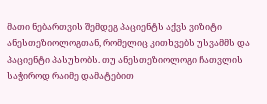მათი ნებართვის შემდეგ პაციენტს აქვს ვიზიტი ანესთეზიოლოგთან, რომელიც კითხვებს უსვამმს და პაციენტი პასუხობს. თუ ანესთეზიოლოგი ჩათვლის საჭიროდ რაიმე დამატებით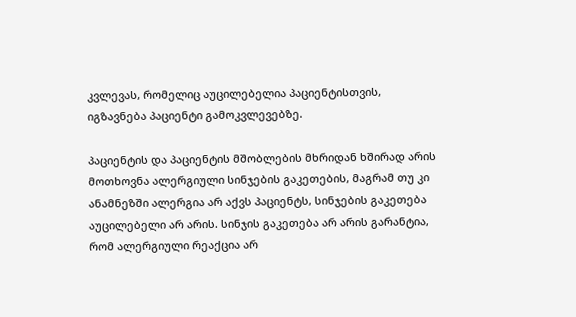კვლევას, რომელიც აუცილებელია პაციენტისთვის, იგზავნება პაციენტი გამოკვლევებზე.

პაციენტის და პაციენტის მშობლების მხრიდან ხშირად არის მოთხოვნა ალერგიული სინჯების გაკეთების, მაგრამ თუ კი ანამნეზში ალერგია არ აქვს პაციენტს, სინჯების გაკეთება აუცილებელი არ არის. სინჯის გაკეთება არ არის გარანტია, რომ ალერგიული რეაქცია არ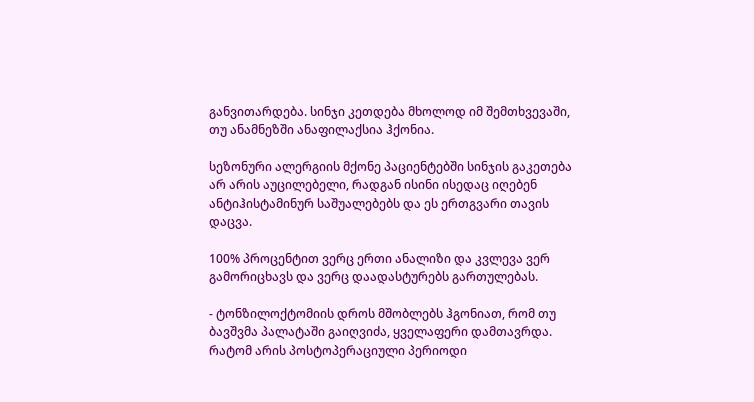განვითარდება. სინჯი კეთდება მხოლოდ იმ შემთხვევაში, თუ ანამნეზში ანაფილაქსია ჰქონია.

სეზონური ალერგიის მქონე პაციენტებში სინჯის გაკეთება არ არის აუცილებელი, რადგან ისინი ისედაც იღებენ ანტიჰისტამინურ საშუალებებს და ეს ერთგვარი თავის დაცვა.

100% პროცენტით ვერც ერთი ანალიზი და კვლევა ვერ გამორიცხავს და ვერც დაადასტურებს გართულებას.

- ტონზილოქტომიის დროს მშობლებს ჰგონიათ, რომ თუ ბავშვმა პალატაში გაიღვიძა, ყველაფერი დამთავრდა. რატომ არის პოსტოპერაციული პერიოდი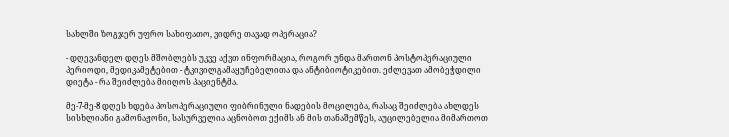სახლში ზოგჯერ უფრო სახიფათო, ვიდრე თავად ოპერაცია?

- დღევანდელ დღეს მშობლებს უკვე აქვთ ინფორმაცია, როგორ უნდა მართონ პოსტოპერაციული პერიოდი, მედიკამეტებით - ტკივილგამაყუჩებელითა და ანტიბიოტიკებით. ეძლევათ ამობეჭდილი დიეტა - რა შეიძლება მიიღოს პაციენტმა.

მე-7-მე-8 დღეს ხდება პოსოპერაციული ფიბრინული ნადების მოცილება, რასაც შეიძლება ახლდეს სისხლიანი გამონაჟონი, სასურველია აცნობოთ ექიმს ან მის თანაშემწეს, აუცილებელია მიმართოთ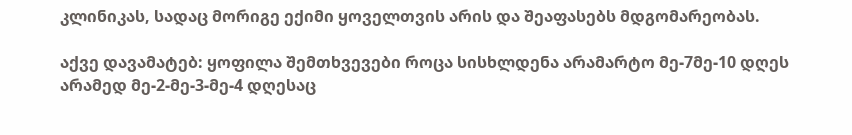კლინიკას, სადაც მორიგე ექიმი ყოველთვის არის და შეაფასებს მდგომარეობას.

აქვე დავამატებ: ყოფილა შემთხვევები როცა სისხლდენა არამარტო მე-7მე-10 დღეს არამედ მე-2-მე-3-მე-4 დღესაც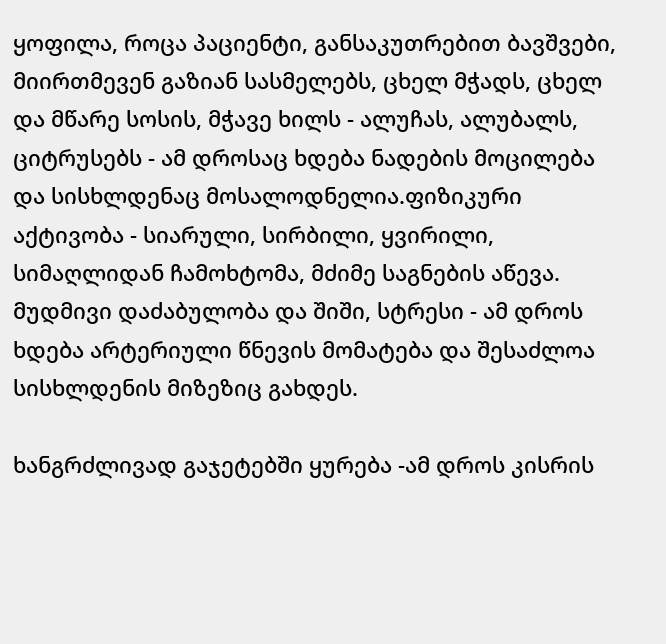ყოფილა, როცა პაციენტი, განსაკუთრებით ბავშვები, მიირთმევენ გაზიან სასმელებს, ცხელ მჭადს, ცხელ და მწარე სოსის, მჭავე ხილს - ალუჩას, ალუბალს, ციტრუსებს - ამ დროსაც ხდება ნადების მოცილება და სისხლდენაც მოსალოდნელია.ფიზიკური აქტივობა - სიარული, სირბილი, ყვირილი, სიმაღლიდან ჩამოხტომა, მძიმე საგნების აწევა. მუდმივი დაძაბულობა და შიში, სტრესი - ამ დროს ხდება არტერიული წნევის მომატება და შესაძლოა სისხლდენის მიზეზიც გახდეს.

ხანგრძლივად გაჯეტებში ყურება -ამ დროს კისრის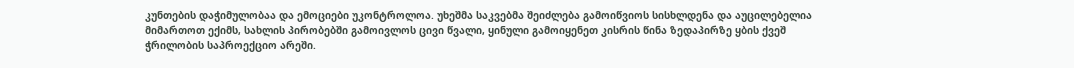კუნთების დაჭიმულობაა და ემოციები უკონტროლოა. უხეშმა საკვებმა შეიძლება გამოიწვიოს სისხლდენა და აუცილებელია მიმართოთ ექიმს, სახლის პირობებში გამოივლოს ცივი წვალი, ყინული გამოიყენეთ კისრის წინა ზედაპირზე ყბის ქვეშ ჭრილობის საპროექციო არეში.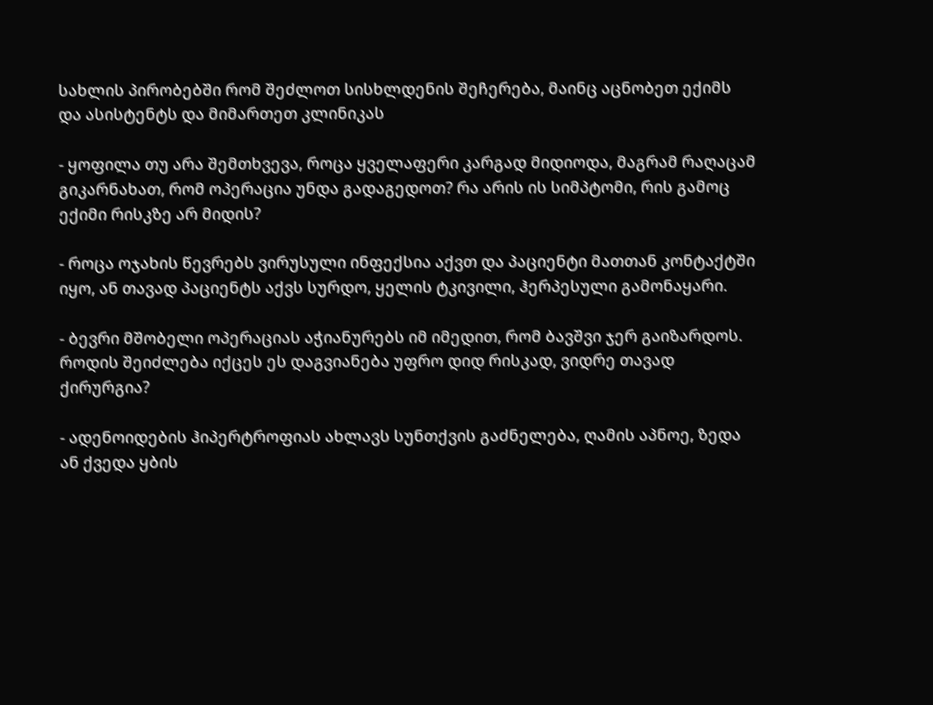სახლის პირობებში რომ შეძლოთ სისხლდენის შეჩერება, მაინც აცნობეთ ექიმს და ასისტენტს და მიმართეთ კლინიკას

- ყოფილა თუ არა შემთხვევა, როცა ყველაფერი კარგად მიდიოდა, მაგრამ რაღაცამ გიკარნახათ, რომ ოპერაცია უნდა გადაგედოთ? რა არის ის სიმპტომი, რის გამოც ექიმი რისკზე არ მიდის?

- როცა ოჯახის წევრებს ვირუსული ინფექსია აქვთ და პაციენტი მათთან კონტაქტში იყო, ან თავად პაციენტს აქვს სურდო, ყელის ტკივილი, ჰერპესული გამონაყარი.

- ბევრი მშობელი ოპერაციას აჭიანურებს იმ იმედით, რომ ბავშვი ჯერ გაიზარდოს. როდის შეიძლება იქცეს ეს დაგვიანება უფრო დიდ რისკად, ვიდრე თავად ქირურგია?

- ადენოიდების ჰიპერტროფიას ახლავს სუნთქვის გაძნელება, ღამის აპნოე, ზედა ან ქვედა ყბის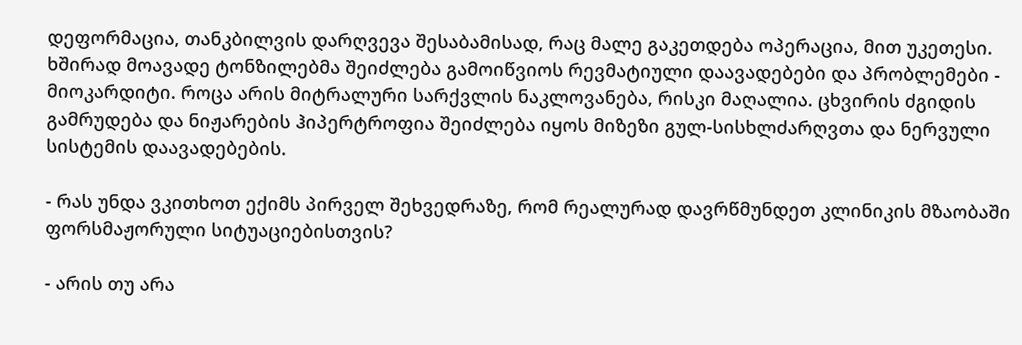დეფორმაცია, თანკბილვის დარღვევა შესაბამისად, რაც მალე გაკეთდება ოპერაცია, მით უკეთესი. ხშირად მოავადე ტონზილებმა შეიძლება გამოიწვიოს რევმატიული დაავადებები და პრობლემები - მიოკარდიტი. როცა არის მიტრალური სარქვლის ნაკლოვანება, რისკი მაღალია. ცხვირის ძგიდის გამრუდება და ნიჟარების ჰიპერტროფია შეიძლება იყოს მიზეზი გულ-სისხლძარღვთა და ნერვული სისტემის დაავადებების.

- რას უნდა ვკითხოთ ექიმს პირველ შეხვედრაზე, რომ რეალურად დავრწმუნდეთ კლინიკის მზაობაში ფორსმაჟორული სიტუაციებისთვის?

- არის თუ არა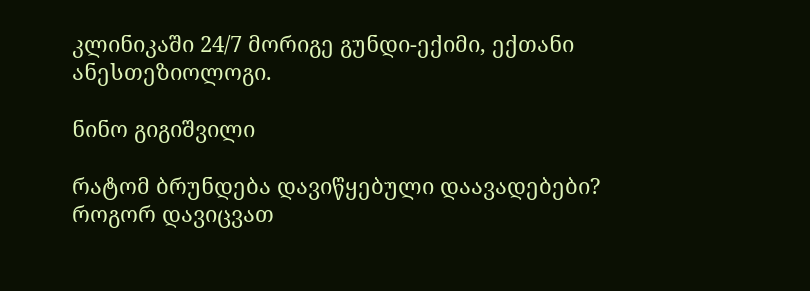კლინიკაში 24/7 მორიგე გუნდი-ექიმი, ექთანი ანესთეზიოლოგი.

ნინო გიგიშვილი

რატომ ბრუნდება დავიწყებული დაავადებები? როგორ დავიცვათ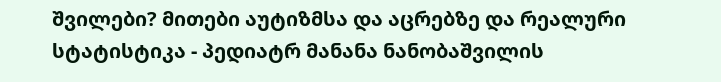შვილები? მითები აუტიზმსა და აცრებზე და რეალური სტატისტიკა - პედიატრ მანანა ნანობაშვილის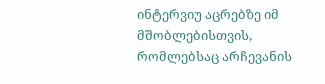ინტერვიუ აცრებზე იმ მშობლებისთვის, რომლებსაც არჩევანის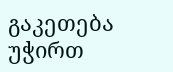გაკეთება უჭირთ